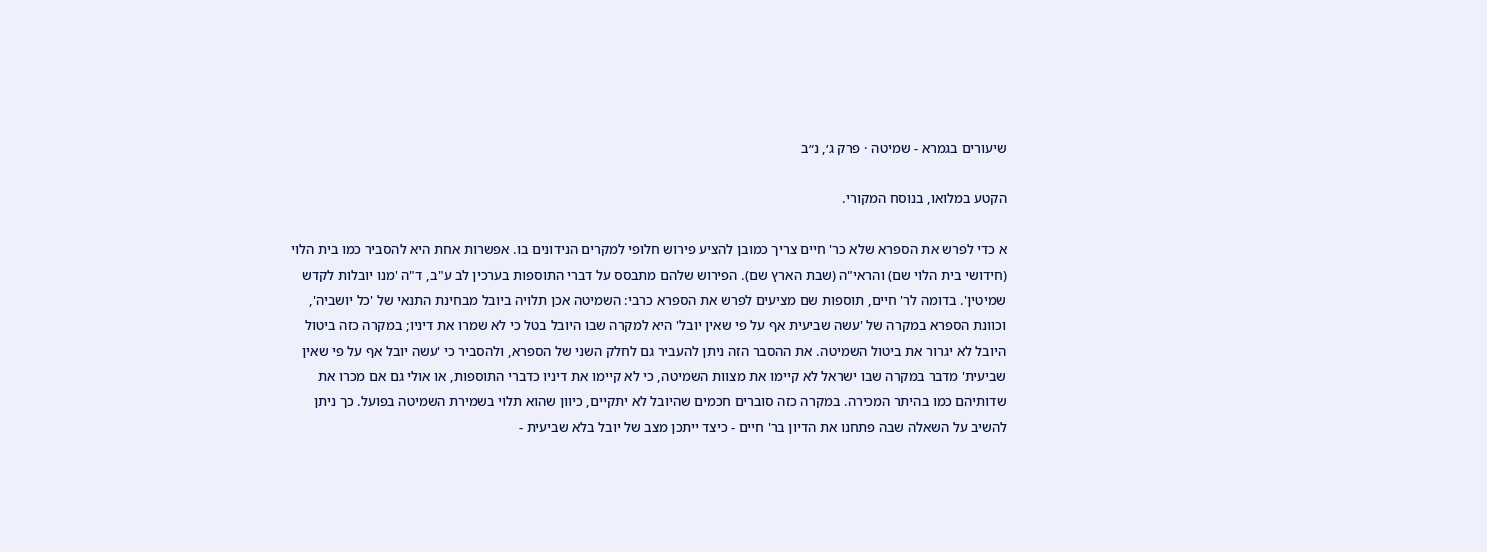שיעורים בגמרא - שמיטה · פרק ג׳, נ״ב

הקטע במלואו, בנוסח המקורי.

א כדי לפרש את הספרא שלא כר' חיים צריך כמובן להציע פירוש חלופי למקרים הנידונים בו. אפשרות אחת היא להסביר כמו בית הלוי (חידושי בית הלוי שם) והראי"ה (שבת הארץ שם). הפירוש שלהם מתבסס על דברי התוספות בערכין לב ע"ב, ד"ה 'מנו יובלות לקדש שמיטין'. בדומה לר' חיים, תוספות שם מציעים לפרש את הספרא כרבי: השמיטה אכן תלויה ביובל מבחינת התנאי של 'כל יושביה', וכוונת הספרא במקרה של 'עשה שביעית אף על פי שאין יובל' היא למקרה שבו היובל בטל כי לא שמרו את דיניו; במקרה כזה ביטול היובל לא יגרור את ביטול השמיטה. את ההסבר הזה ניתן להעביר גם לחלק השני של הספרא, ולהסביר כי 'עשה יובל אף על פי שאין שביעית' מדבר במקרה שבו ישראל לא קיימו את מצוות השמיטה, כי לא קיימו את דיניו כדברי התוספות, או אולי גם אם מכרו את שדותיהם כמו בהיתר המכירה. במקרה כזה סוברים חכמים שהיובל לא יתקיים, כיוון שהוא תלוי בשמירת השמיטה בפועל. כך ניתן להשיב על השאלה שבה פתחנו את הדיון בר' חיים - כיצד ייתכן מצב של יובל בלא שביעית -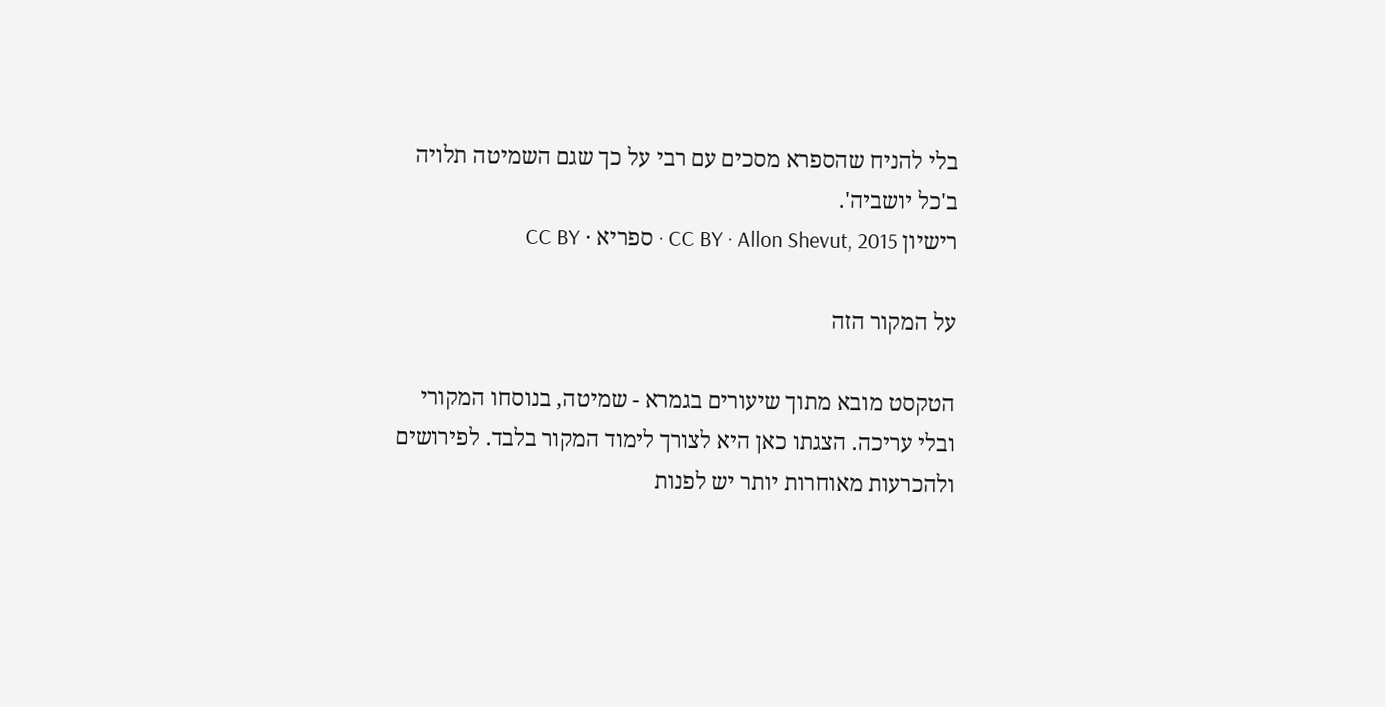בלי להניח שהספרא מסכים עם רבי על כך שגם השמיטה תלויה ב'כל יושביה'.
רישיון CC BY · Allon Shevut, 2015 · ספריא · CC BY

על המקור הזה

הטקסט מובא מתוך שיעורים בגמרא - שמיטה, בנוסחו המקורי ובלי עריכה. הצגתו כאן היא לצורך לימוד המקור בלבד. לפירושים ולהכרעות מאוחרות יותר יש לפנות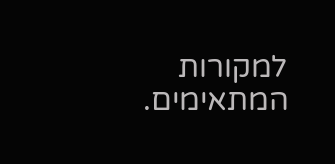למקורות המתאימים.